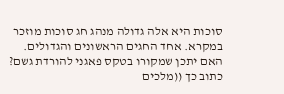סוכות היא אלה גדולה מנהג חג סוכות מוזכר במקרא. אחד החגים הראשונים והגדולים. האם יתכן שמקורו בטקס פאגני להורדת גשם? כתוב כך ((מלכים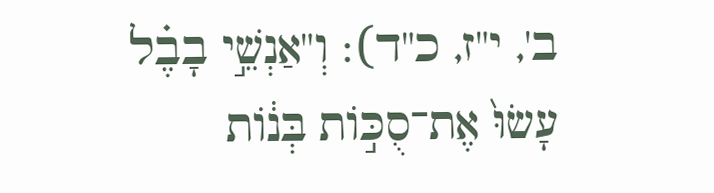ב', י"ז, כ"ד): וְ"אַנְשֵׁ֣י בָבֶ֗ל עָשׂוּ֙ אֶת־סֻכּ֣וֹת בְּנ֔וֹת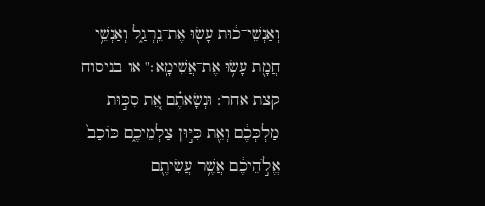וְאַנְשֵׁי־כ֔וּת עָשׂ֖וּ אֶת־נֵֽרְגַ֑ל וְאַנְשֵׁ֥י חֲמָ֖ת עָשׂ֥וּ אֶת־אֲשִׁימָֽא׃" או בניסוח קצת אחר: וּנְשָׂאתֶ֗ם אֵ֚ת סִכּ֣וּת מַלְכְּכֶ֔ם וְאֵ֖ת כִּיּ֣וּן צַלְמֵיכֶ֑ם כּוֹכַב֙ אֱלֹ֣הֵיכֶ֔ם אֲשֶׁ֥ר עֲשִׂיתֶ֖ם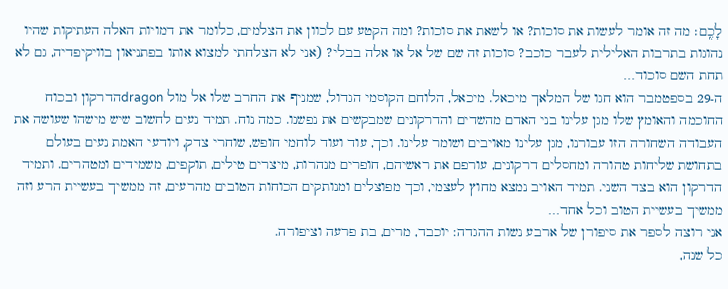לָכֶֽם׃ מה זה אומר לעשות את סוכות? או לשאת את סוכות? ומה הקטע עם לכוון את הצלמים, כלומר את דמויות האלה העתיקות שהיו נהוגות בתרבות האלילית לעבר כוכב? סוכות זה שם של אל או אלה בבלי? (אני לא הצלחתי למצוא אותו בפתניאון בוויקיפדיה, גם לא תחת השם סוכוד…
ה-29 בספטמבר הוא חגו של המלאך מיכאל. מיכאל, הלוחם הקוסמי הגדול, שמניף את החרב שלו אל מול dragonהדרקון ובכוח החוכמה והאומץ שלו מגן עלינו בני האדם מהשדים והדרקונים שמבקשים את נפשנו. כמה נוח. תמיד נעים לחשוב שיש מישהו שעושה את העבודה השחורה הזו עבורנו, מגן עלינו מאויבים ושומר עלינו. וכך, עוד ועוד לוחמי חופש, שוחרי צדק, ויודעי האמת נעים בעולם בתחושת שליחות טהורה ומחסלים דרקונים, עורפם את ראשיהם, חופרים מנהרות, מיצרים טילים, תוקפים, משמידים ומטהרים. ותמיד הדרקון הוא בצד השני. תמיד האויב נמצא מחוץ לעצמי, וכך מפוצלים ומנותקים הכוחות הטובים מהרעים, זה ממשיך בעשיית הרע וזה ממשיך בעשיית הטוב וכל אחד…
אני רוצה לספר את סיפורן של ארבע נשות ההגדה: יוכבד, מרים, בת פרעה וציפורה.
כל שנה,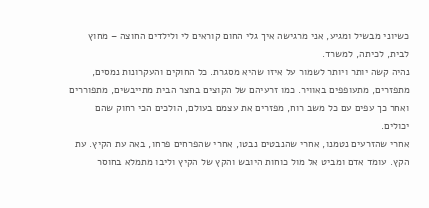כשיוני מבשיל ומגיע, אני מרגישה איך גלי החום קוראים לי ולילדים החוצה – מחוץ לבית, לכיתה, למשרד.
נהיה קשה יותר ויותר לשמור על איזו שהיא מסגרת. כל החוקים והעקרונות נמסים, מתפזרים, מתעופפים באוויר. כמו זרעיהם של הקוצים בחצר הבית מתייבשים, מתפוררים ואחר כך עפים עם כל משב רוח, מפזרים את עצמם בעולם, הולכים הכי רחוק שהם יכולים.
אחרי שהזרעים נטמנו, אחרי שהנבטים נבטו, אחרי שהפרחים פרחו, באה עת הקיץ. עת הקץ. עומד אדם ומביט אל מול כוחות היובש והקץ של הקיץ וליבו מתמלא בחוסר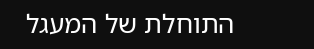התוחלת של המעגל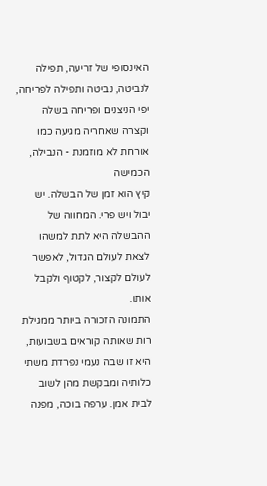האינסופי של זריעה, תפילה לנביטה, נביטה ותפילה לפריחה, יפי הניצנים ופריחה בשלה וקצרה שאחריה מגיעה כמו אורחת לא מוזמנת - הנבילה, הכמישה
קיץ הוא זמן של הבשלה. יש יבול ויש פרי. המחווה של ההבשלה היא לתת למשהו לצאת לעולם הגדול, לאפשר לעולם לקצור, לקטוף ולקבל אותו.
התמונה הזכורה ביותר ממגילת רות שאותה קוראים בשבועות, היא זו שבה נעמי נפרדת משתי כלותיה ומבקשת מהן לשוב לבית אמן. ערפה בוכה, מפנה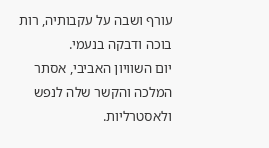עורף ושבה על עקבותיה, רות בוכה ודבקה בנעמי.
יום השוויון האביבי, אסתר המלכה והקשר שלה לנפש ולאסטרליות.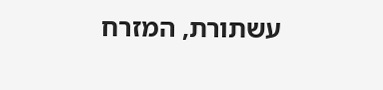עשתורת, המזרח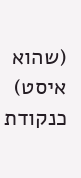(שהוא איסט) כנקודת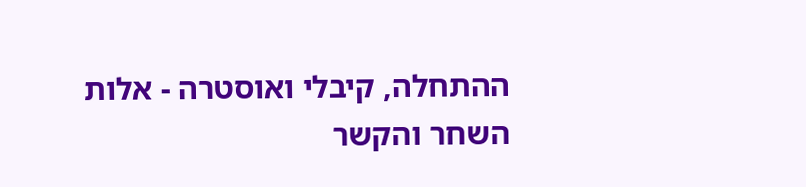ההתחלה, קיבלי ואוסטרה - אלות השחר והקשר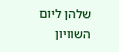שלהן ליום השוויון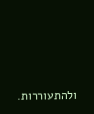ולהתעוררות.